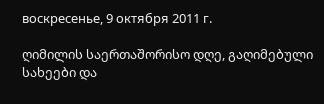воскресенье, 9 октября 2011 г.

ღიმილის საერთაშორისო დღე, გაღიმებული სახეები და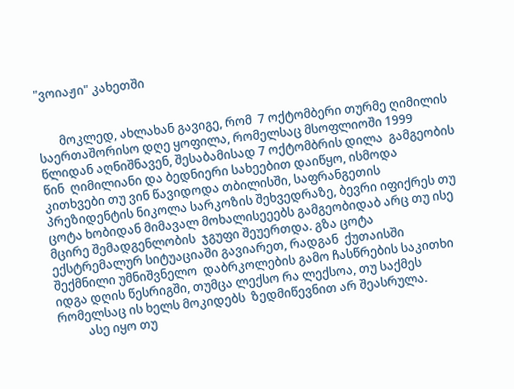"ვოიაჟი" კახეთში


       მოკლედ, ახლახან გავიგე, რომ  7 ოქტომბერი თურმე ღიმილის საერთაშორისო დღე ყოფილა, რომელსაც მსოფლიოში 1999 წლიდან აღნიშნავენ, შესაბამისად 7 ოქტომბრის დილა  გამგეობის წინ  ღიმილიანი და ბედნიერი სახეებით დაიწყო, ისმოდა კითხვები თუ ვინ წავიდოდა თბილისში, საფრანგეთის პრეზიდენტის ნიკოლა სარკოზის შეხვედრაზე, ბევრი იფიქრეს თუ ცოტა ხობიდან მიმავალ მოხალისეეებს გამგეობიდაბ არც თუ ისე მცირე შემადგენლობის  ჯგუფი შეუერთდა. გზა ცოტა ექსტრემალურ სიტუაციაში გავიარეთ, რადგან  ქუთაისში შექმნილი უმნიშვნელო  დაბრკოლების გამო ჩასწრების საკითხი იდგა დღის წესრიგში, თუმცა ლექსო რა ლექსოა, თუ საქმეს რომელსაც ის ხელს მოკიდებს  ზედმიწევნით არ შეასრულა.
          ასე იყო თუ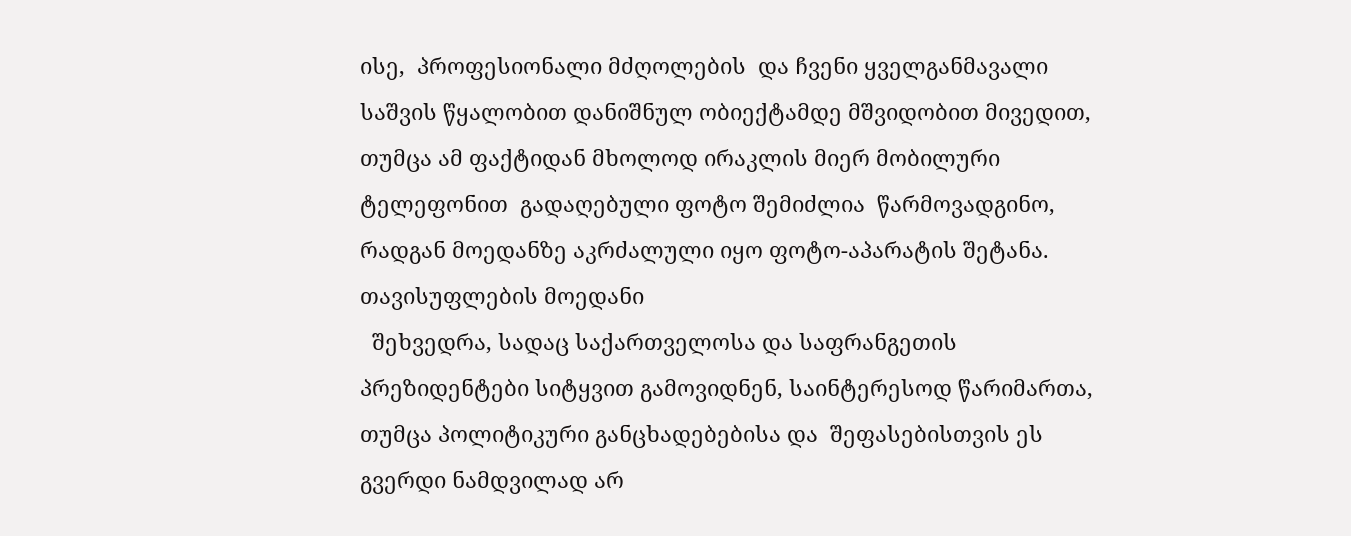ისე,  პროფესიონალი მძღოლების  და ჩვენი ყველგანმავალი საშვის წყალობით დანიშნულ ობიექტამდე მშვიდობით მივედით, თუმცა ამ ფაქტიდან მხოლოდ ირაკლის მიერ მობილური ტელეფონით  გადაღებული ფოტო შემიძლია  წარმოვადგინო, რადგან მოედანზე აკრძალული იყო ფოტო-აპარატის შეტანა.
თავისუფლების მოედანი
  შეხვედრა, სადაც საქართველოსა და საფრანგეთის პრეზიდენტები სიტყვით გამოვიდნენ, საინტერესოდ წარიმართა, თუმცა პოლიტიკური განცხადებებისა და  შეფასებისთვის ეს გვერდი ნამდვილად არ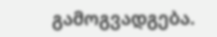გამოგვადგება.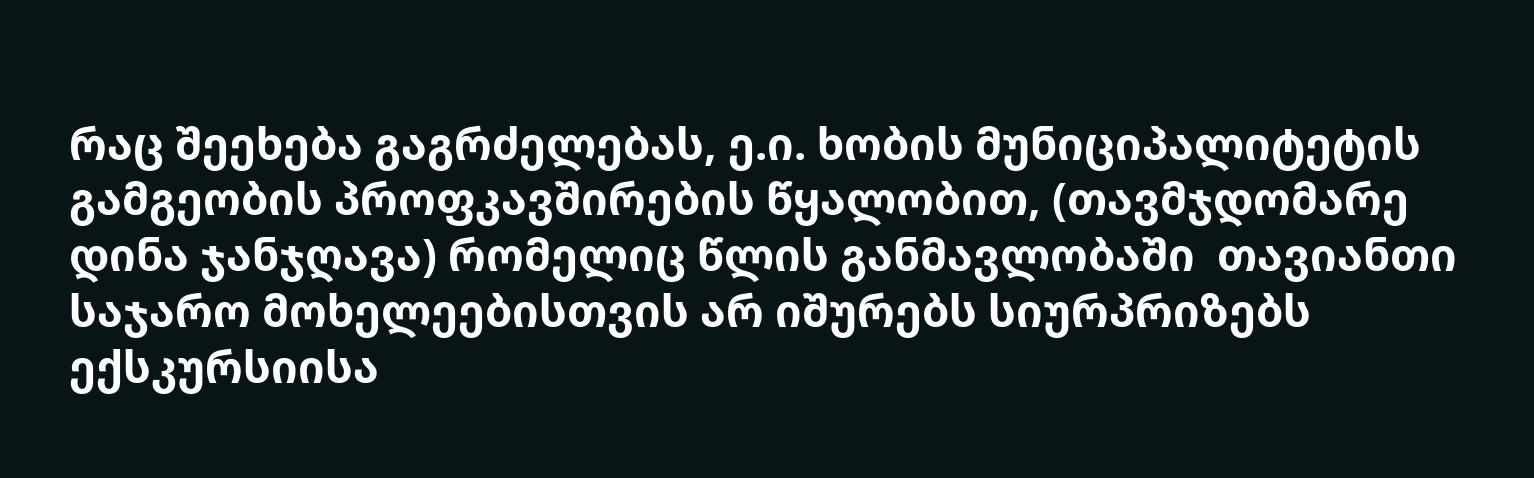რაც შეეხება გაგრძელებას, ე.ი. ხობის მუნიციპალიტეტის გამგეობის პროფკავშირების წყალობით, (თავმჯდომარე დინა ჯანჯღავა) რომელიც წლის განმავლობაში  თავიანთი საჯარო მოხელეებისთვის არ იშურებს სიურპრიზებს ექსკურსიისა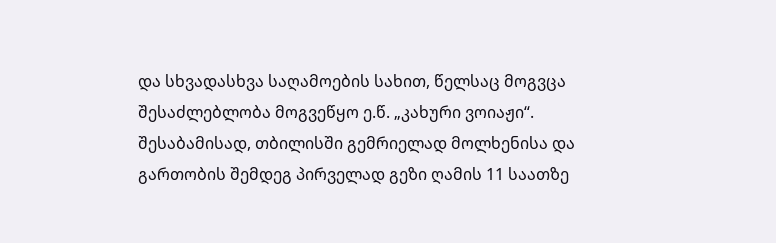და სხვადასხვა საღამოების სახით, წელსაც მოგვცა შესაძლებლობა მოგვეწყო ე.წ. „კახური ვოიაჟი“.
შესაბამისად, თბილისში გემრიელად მოლხენისა და გართობის შემდეგ პირველად გეზი ღამის 11 საათზე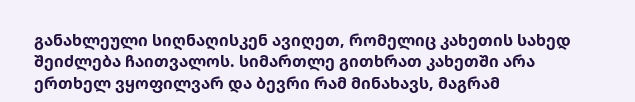განახლეული სიღნაღისკენ ავიღეთ, რომელიც კახეთის სახედ შეიძლება ჩაითვალოს. სიმართლე გითხრათ კახეთში არა ერთხელ ვყოფილვარ და ბევრი რამ მინახავს, მაგრამ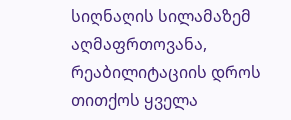სიღნაღის სილამაზემ აღმაფრთოვანა,  რეაბილიტაციის დროს თითქოს ყველა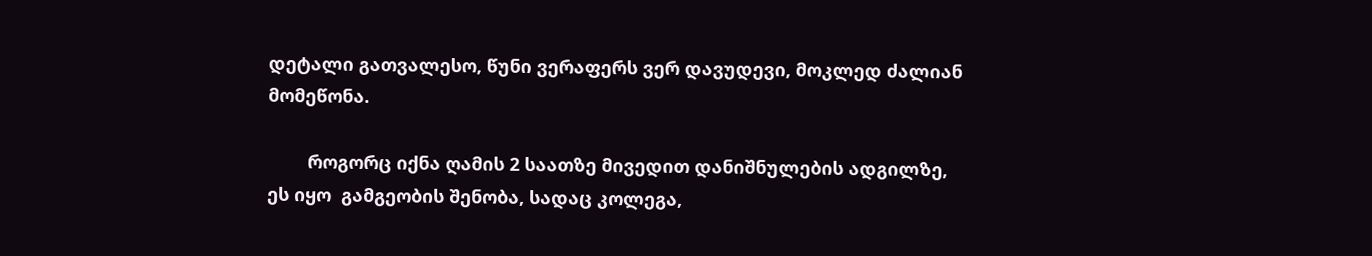დეტალი გათვალესო, წუნი ვერაფერს ვერ დავუდევი, მოკლედ ძალიან მომეწონა.

        როგორც იქნა ღამის 2 საათზე მივედით დანიშნულების ადგილზე,  ეს იყო  გამგეობის შენობა, სადაც კოლეგა,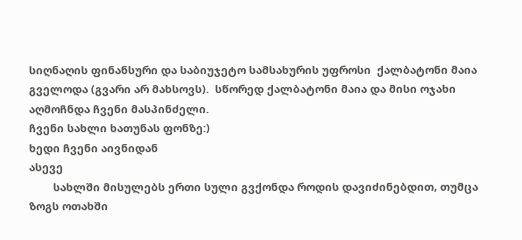სიღნაღის ფინანსური და საბიუჯეტო სამსახურის უფროსი  ქალბატონი მაია გველოდა (გვარი არ მახსოვს).  სწორედ ქალბატონი მაია და მისი ოჯახი აღმოჩნდა ჩვენი მასპინძელი.
ჩვენი სახლი ხათუნას ფონზე:)
ხედი ჩვენი აივნიდან
ასევე
        სახლში მისულებს ერთი სული გვქონდა როდის დავიძინებდით, თუმცა ზოგს ოთახში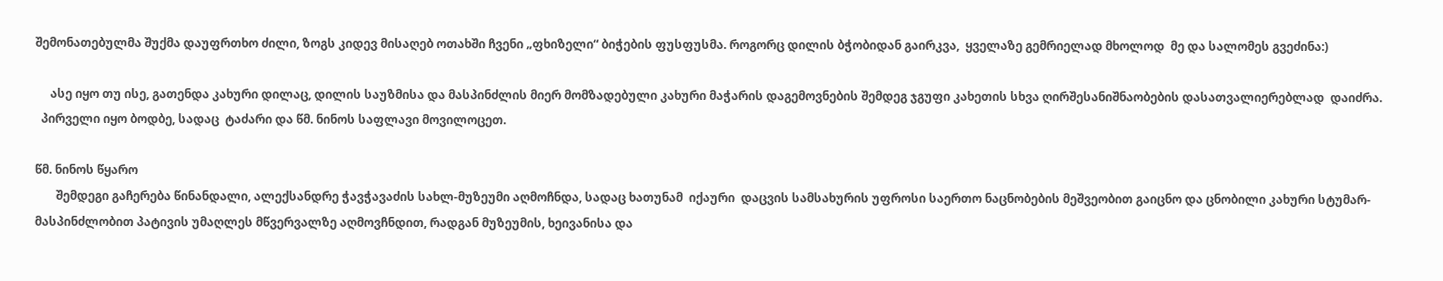შემონათებულმა შუქმა დაუფრთხო ძილი, ზოგს კიდევ მისაღებ ოთახში ჩვენი „ფხიზელი“ ბიჭების ფუსფუსმა. როგორც დილის ბჭობიდან გაირკვა,  ყველაზე გემრიელად მხოლოდ  მე და სალომეს გვეძინა:)

     ასე იყო თუ ისე, გათენდა კახური დილაც, დილის საუზმისა და მასპინძლის მიერ მომზადებული კახური მაჭარის დაგემოვნების შემდეგ ჯგუფი კახეთის სხვა ღირშესანიშნაობების დასათვალიერებლად  დაიძრა.
  პირველი იყო ბოდბე, სადაც  ტაძარი და წმ. ნინოს საფლავი მოვილოცეთ.

წმ. ნინოს წყარო
       შემდეგი გაჩერება წინანდალი, ალექსანდრე ჭავჭავაძის სახლ-მუზეუმი აღმოჩნდა, სადაც ხათუნამ  იქაური  დაცვის სამსახურის უფროსი საერთო ნაცნობების მეშვეობით გაიცნო და ცნობილი კახური სტუმარ-მასპინძლობით პატივის უმაღლეს მწვერვალზე აღმოვჩნდით, რადგან მუზეუმის, ხეივანისა და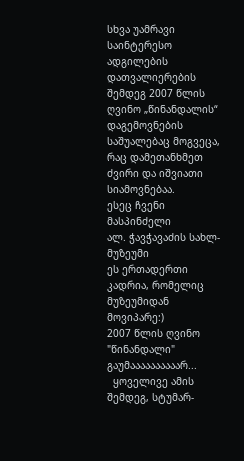სხვა უამრავი საინტერესო ადგილების დათვალიერების შემდეგ 2007 წლის ღვინო „წინანდალის“ დაგემოვნების საშუალებაც მოგვეცა, რაც დამეთანხმეთ ძვირი და იშვიათი სიამოვნებაა.
ესეც ჩვენი მასპინძელი
ალ. ჭავჭავაძის სახლ-მუზეუმი
ეს ერთადერთი კადრია, რომელიც მუზეუმიდან მოვიპარე:)
2007 წლის ღვინო  "წინანდალი"
გაუმაააააააააარ...
  ყოველივე ამის შემდეგ, სტუმარ-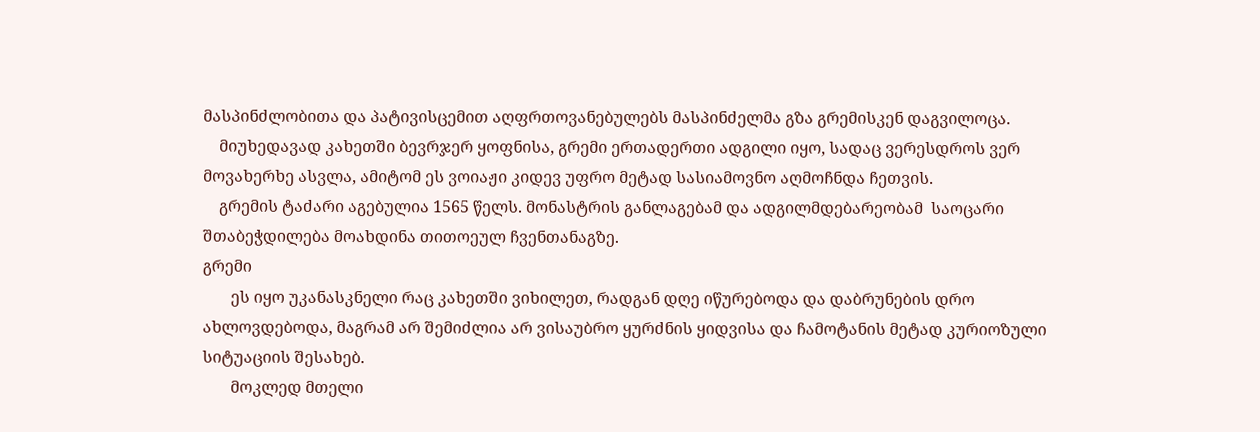მასპინძლობითა და პატივისცემით აღფრთოვანებულებს მასპინძელმა გზა გრემისკენ დაგვილოცა.
    მიუხედავად კახეთში ბევრჯერ ყოფნისა, გრემი ერთადერთი ადგილი იყო, სადაც ვერესდროს ვერ მოვახერხე ასვლა, ამიტომ ეს ვოიაჟი კიდევ უფრო მეტად სასიამოვნო აღმოჩნდა ჩეთვის.
    გრემის ტაძარი აგებულია 1565 წელს. მონასტრის განლაგებამ და ადგილმდებარეობამ  საოცარი შთაბეჭდილება მოახდინა თითოეულ ჩვენთანაგზე.
გრემი
       ეს იყო უკანასკნელი რაც კახეთში ვიხილეთ, რადგან დღე იწურებოდა და დაბრუნების დრო ახლოვდებოდა, მაგრამ არ შემიძლია არ ვისაუბრო ყურძნის ყიდვისა და ჩამოტანის მეტად კურიოზული სიტუაციის შესახებ.
       მოკლედ მთელი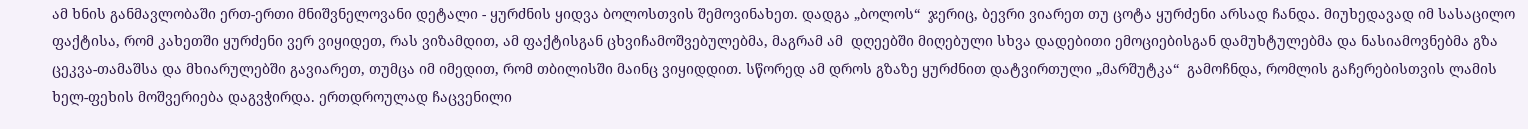ამ ხნის განმავლობაში ერთ-ერთი მნიშვნელოვანი დეტალი - ყურძნის ყიდვა ბოლოსთვის შემოვინახეთ. დადგა „ბოლოს“  ჯერიც, ბევრი ვიარეთ თუ ცოტა ყურძენი არსად ჩანდა. მიუხედავად იმ სასაცილო ფაქტისა, რომ კახეთში ყურძენი ვერ ვიყიდეთ, რას ვიზამდით, ამ ფაქტისგან ცხვიჩამოშვებულებმა, მაგრამ ამ  დღეებში მიღებული სხვა დადებითი ემოციებისგან დამუხტულებმა და ნასიამოვნებმა გზა ცეკვა-თამაშსა და მხიარულებში გავიარეთ, თუმცა იმ იმედით, რომ თბილისში მაინც ვიყიდდით. სწორედ ამ დროს გზაზე ყურძნით დატვირთული „მარშუტკა“  გამოჩნდა, რომლის გაჩერებისთვის ლამის  ხელ-ფეხის მოშვერიება დაგვჭირდა. ერთდროულად ჩაცვენილი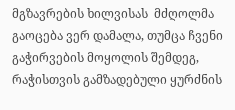მგზავრების ხილვისას  მძღოლმა გაოცება ვერ დამალა, თუმცა ჩვენი გაჭირვების მოყოლის შემდეგ, რაჭისთვის გამზადებული ყურძნის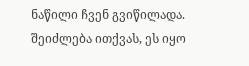ნაწილი ჩვენ გვიწილადა. შეიძლება ითქვას, ეს იყო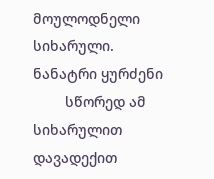მოულოდნელი სიხარული.
ნანატრი ყურძენი
        სწორედ ამ სიხარულით დავადექით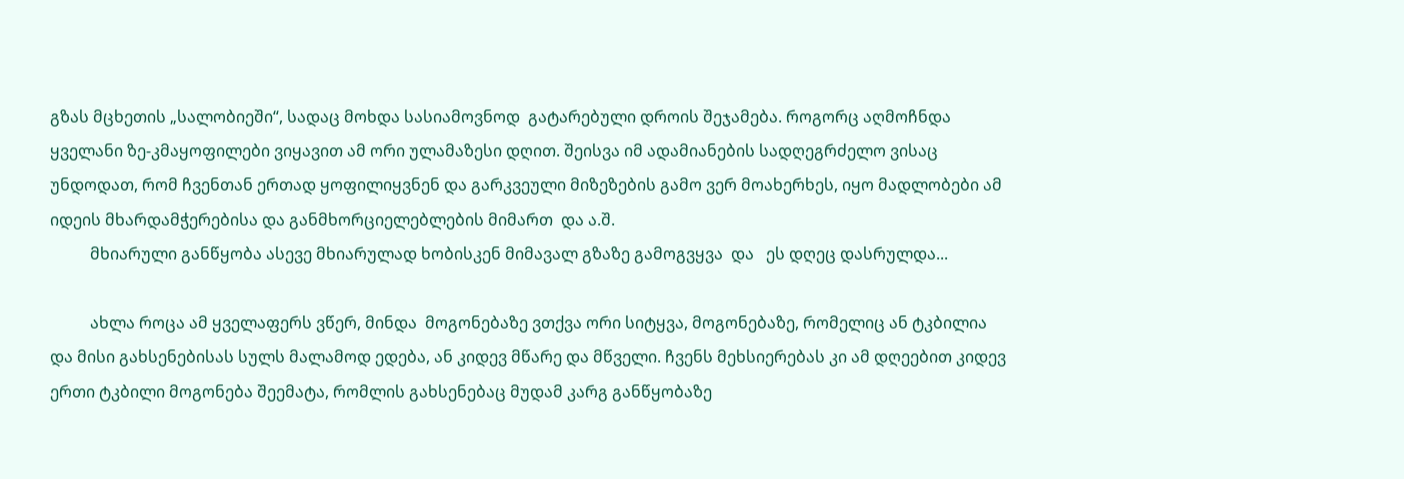გზას მცხეთის „სალობიეში“, სადაც მოხდა სასიამოვნოდ  გატარებული დროის შეჯამება. როგორც აღმოჩნდა ყველანი ზე-კმაყოფილები ვიყავით ამ ორი ულამაზესი დღით. შეისვა იმ ადამიანების სადღეგრძელო ვისაც უნდოდათ, რომ ჩვენთან ერთად ყოფილიყვნენ და გარკვეული მიზეზების გამო ვერ მოახერხეს, იყო მადლობები ამ იდეის მხარდამჭერებისა და განმხორციელებლების მიმართ  და ა.შ.
          მხიარული განწყობა ასევე მხიარულად ხობისკენ მიმავალ გზაზე გამოგვყვა  და   ეს დღეც დასრულდა...

          ახლა როცა ამ ყველაფერს ვწერ, მინდა  მოგონებაზე ვთქვა ორი სიტყვა, მოგონებაზე, რომელიც ან ტკბილია და მისი გახსენებისას სულს მალამოდ ედება, ან კიდევ მწარე და მწველი. ჩვენს მეხსიერებას კი ამ დღეებით კიდევ ერთი ტკბილი მოგონება შეემატა, რომლის გახსენებაც მუდამ კარგ განწყობაზე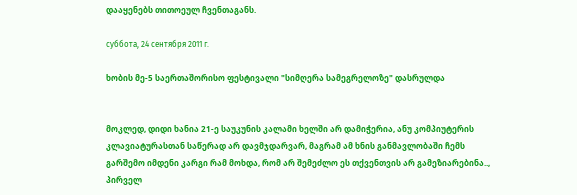დააყენებს თითოეულ ჩვენთაგანს.

суббота, 24 сентября 2011 г.

ხობის მე-5 საერთაშორისო ფესტივალი "სიმღერა სამეგრელოზე" დასრულდა


მოკლედ, დიდი ხანია 21-ე საუკუნის კალამი ხელში არ დამიჭერია, ანუ კომპიუტერის კლავიატურასთან საწერად არ დავმჯდარვარ, მაგრამ ამ ხნის განმავლობაში ჩემს გარშემო იმდენი კარგი რამ მოხდა, რომ არ შემეძლო ეს თქვენთვის არ გამეზიარებინა..,
პირველ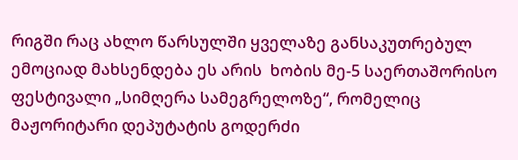რიგში რაც ახლო წარსულში ყველაზე განსაკუთრებულ ემოციად მახსენდება ეს არის  ხობის მე-5 საერთაშორისო ფესტივალი „სიმღერა სამეგრელოზე“, რომელიც  მაჟორიტარი დეპუტატის გოდერძი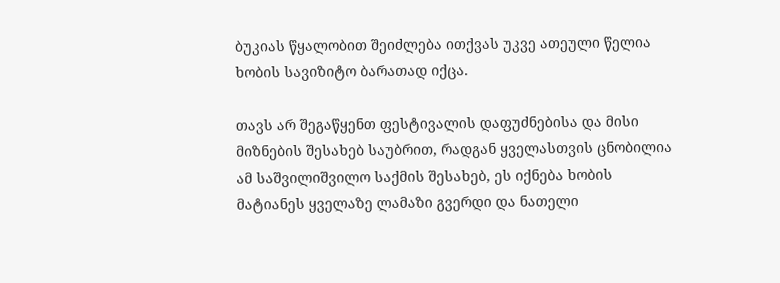ბუკიას წყალობით შეიძლება ითქვას უკვე ათეული წელია ხობის სავიზიტო ბარათად იქცა.

თავს არ შეგაწყენთ ფესტივალის დაფუძნებისა და მისი მიზნების შესახებ საუბრით, რადგან ყველასთვის ცნობილია ამ საშვილიშვილო საქმის შესახებ, ეს იქნება ხობის მატიანეს ყველაზე ლამაზი გვერდი და ნათელი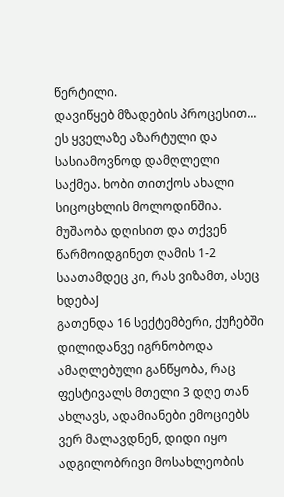წერტილი.
დავიწყებ მზადების პროცესით... ეს ყველაზე აზარტული და სასიამოვნოდ დამღლელი საქმეა. ხობი თითქოს ახალი სიცოცხლის მოლოდინშია.
მუშაობა დღისით და თქვენ წარმოიდგინეთ ღამის 1-2 საათამდეც კი, რას ვიზამთ, ასეც ხდებაJ
გათენდა 16 სექტემბერი, ქუჩებში დილიდანვე იგრნობოდა ამაღლებული განწყობა, რაც ფესტივალს მთელი 3 დღე თან ახლავს, ადამიანები ემოციებს ვერ მალავდნენ, დიდი იყო ადგილობრივი მოსახლეობის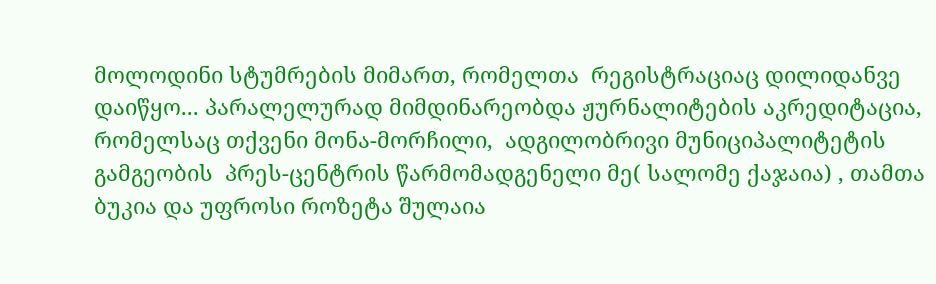მოლოდინი სტუმრების მიმართ, რომელთა  რეგისტრაციაც დილიდანვე დაიწყო... პარალელურად მიმდინარეობდა ჟურნალიტების აკრედიტაცია, რომელსაც თქვენი მონა-მორჩილი,  ადგილობრივი მუნიციპალიტეტის გამგეობის  პრეს-ცენტრის წარმომადგენელი მე( სალომე ქაჯაია) , თამთა ბუკია და უფროსი როზეტა შულაია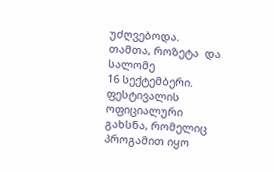უძღვებოდა.
თამთა, როზეტა  და სალომე
16 სექტემბერი. ფესტივალის ოფიციალური გახსნა, რომელიც პროგამით იყო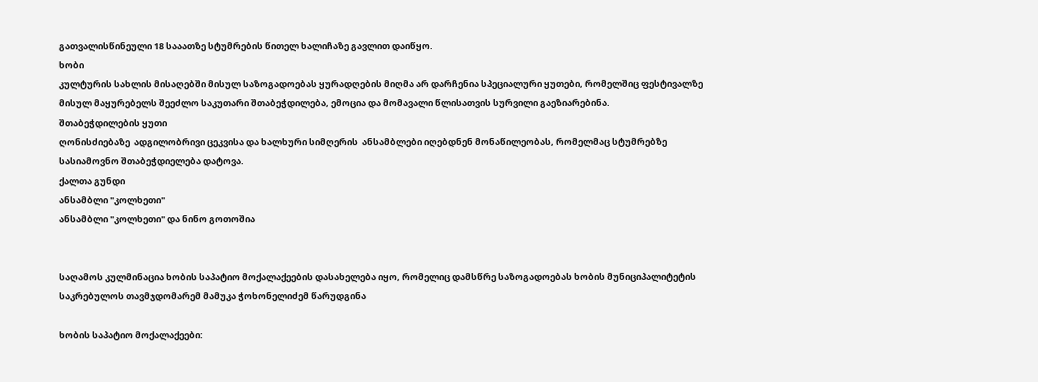გათვალისწინეული 18 სააათზე სტუმრების წითელ ხალიჩაზე გავლით დაიწყო.
ხობი
კულტურის სახლის მისაღებში მისულ საზოგადოებას ყურადღების მიღმა არ დარჩენია სპეციალური ყუთები, რომელშიც ფესტივალზე მისულ მაყურებელს შეეძლო საკუთარი შთაბეჭდილება, ემოცია და მომავალი წლისათვის სურვილი გაეზიარებინა.
შთაბეჭდილების ყუთი
ღონისძიებაზე  ადგილობრივი ცეკვისა და ხალხური სიმღერის  ანსამბლები იღებდნენ მონაწილეობას, რომელმაც სტუმრებზე  სასიამოვნო შთაბეჭდიელება დატოვა.
ქალთა გუნდი
ანსამბლი "კოლხეთი"
ანსამბლი "კოლხეთი" და ნინო გოთოშია


საღამოს კულმინაცია ხობის საპატიო მოქალაქეების დასახელება იყო, რომელიც დამსწრე საზოგადოებას ხობის მუნიციპალიტეტის საკრებულოს თავმჯდომარემ მამუკა ჭოხონელიძემ წარუდგინა

ხობის საპატიო მოქალაქეები: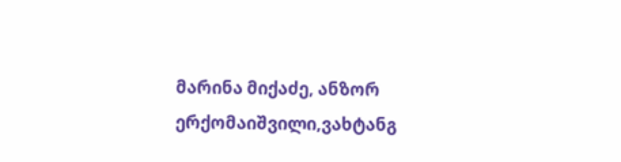მარინა მიქაძე, ანზორ ერქომაიშვილი,ვახტანგ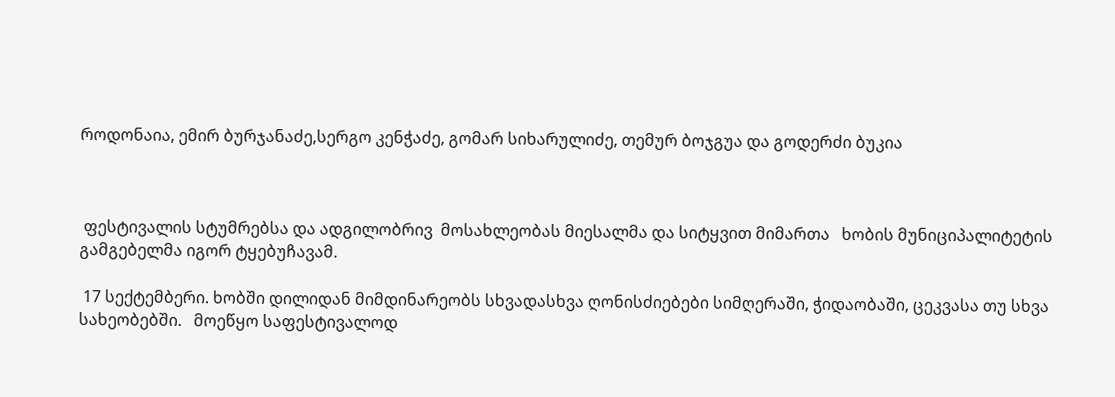როდონაია, ემირ ბურჯანაძე,სერგო კენჭაძე, გომარ სიხარულიძე, თემურ ბოჯგუა და გოდერძი ბუკია



 ფესტივალის სტუმრებსა და ადგილობრივ  მოსახლეობას მიესალმა და სიტყვით მიმართა   ხობის მუნიციპალიტეტის გამგებელმა იგორ ტყებუჩავამ.

 17 სექტემბერი. ხობში დილიდან მიმდინარეობს სხვადასხვა ღონისძიებები სიმღერაში, ჭიდაობაში, ცეკვასა თუ სხვა სახეობებში.   მოეწყო საფესტივალოდ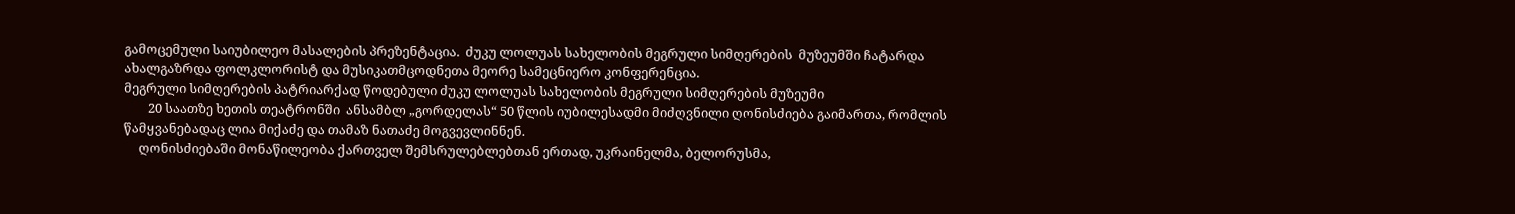გამოცემული საიუბილეო მასალების პრეზენტაცია.  ძუკუ ლოლუას სახელობის მეგრული სიმღერების  მუზეუმში ჩატარდა ახალგაზრდა ფოლკლორისტ და მუსიკათმცოდნეთა მეორე სამეცნიერო კონფერენცია.
მეგრული სიმღერების პატრიარქად წოდებული ძუკუ ლოლუას სახელობის მეგრული სიმღერების მუზეუმი
        20 საათზე ხეთის თეატრონში  ანსამბლ „გორდელას“ 50 წლის იუბილესადმი მიძღვნილი ღონისძიება გაიმართა, რომლის წამყვანებადაც ლია მიქაძე და თამაზ ნათაძე მოგვევლინნენ.
     ღონისძიებაში მონაწილეობა ქართველ შემსრულებლებთან ერთად, უკრაინელმა, ბელორუსმა,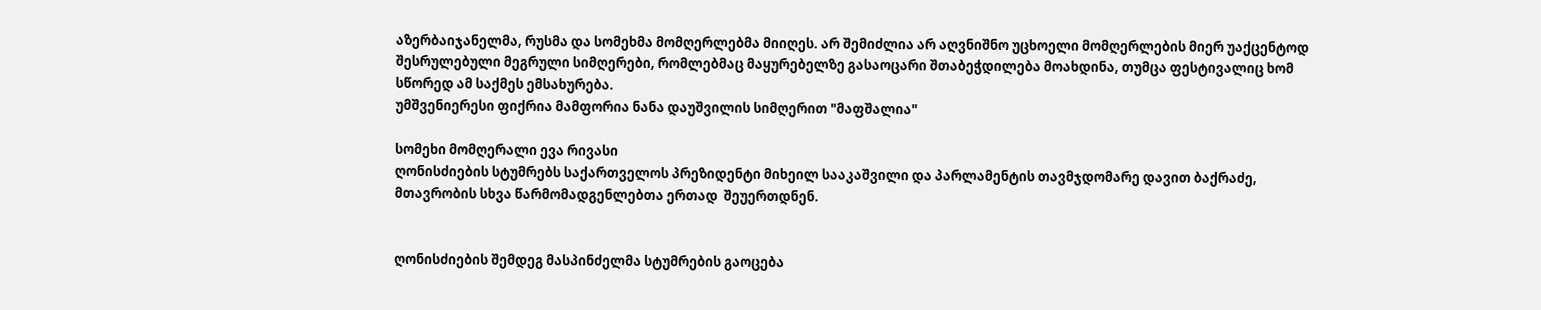აზერბაიჯანელმა, რუსმა და სომეხმა მომღერლებმა მიიღეს. არ შემიძლია არ აღვნიშნო უცხოელი მომღერლების მიერ უაქცენტოდ შესრულებული მეგრული სიმღერები, რომლებმაც მაყურებელზე გასაოცარი შთაბეჭდილება მოახდინა, თუმცა ფესტივალიც ხომ სწორედ ამ საქმეს ემსახურება.
უმშვენიერესი ფიქრია მამფორია ნანა დაუშვილის სიმღერით "მაფშალია"

სომეხი მომღერალი ევა რივასი
ღონისძიების სტუმრებს საქართველოს პრეზიდენტი მიხეილ სააკაშვილი და პარლამენტის თავმჯდომარე დავით ბაქრაძე, მთავრობის სხვა წარმომადგენლებთა ერთად  შეუერთდნენ.


ღონისძიების შემდეგ მასპინძელმა სტუმრების გაოცება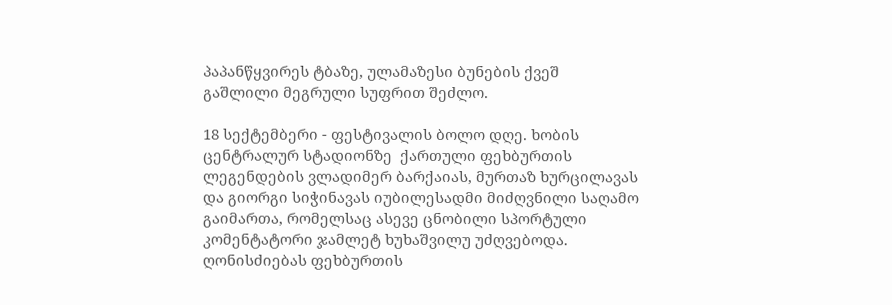პაპანწყვირეს ტბაზე, ულამაზესი ბუნების ქვეშ  გაშლილი მეგრული სუფრით შეძლო.

18 სექტემბერი - ფესტივალის ბოლო დღე. ხობის ცენტრალურ სტადიონზე  ქართული ფეხბურთის ლეგენდების ვლადიმერ ბარქაიას, მურთაზ ხურცილავას და გიორგი სიჭინავას იუბილესადმი მიძღვნილი საღამო გაიმართა, რომელსაც ასევე ცნობილი სპორტული კომენტატორი ჯამლეტ ხუხაშვილუ უძღვებოდა. ღონისძიებას ფეხბურთის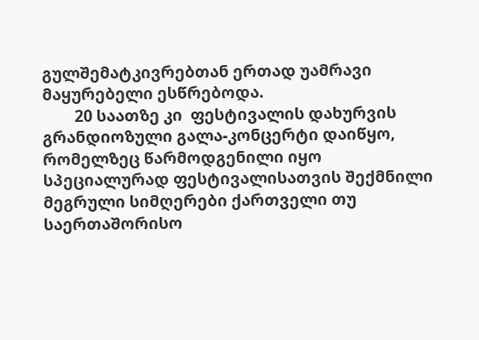გულშემატკივრებთან ერთად უამრავი მაყურებელი ესწრებოდა.
        20 საათზე კი  ფესტივალის დახურვის გრანდიოზული გალა-კონცერტი დაიწყო, რომელზეც წარმოდგენილი იყო სპეციალურად ფესტივალისათვის შექმნილი მეგრული სიმღერები ქართველი თუ საერთაშორისო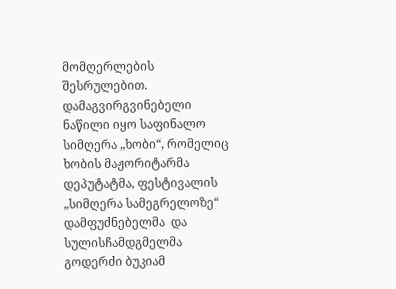მომღერლების შესრულებით. დამაგვირგვინებელი ნაწილი იყო საფინალო სიმღერა „ხობი“, რომელიც ხობის მაჟორიტარმა დეპუტატმა, ფესტივალის „სიმღერა სამეგრელოზე“ დამფუძნებელმა  და სულისჩამდგმელმა გოდერძი ბუკიამ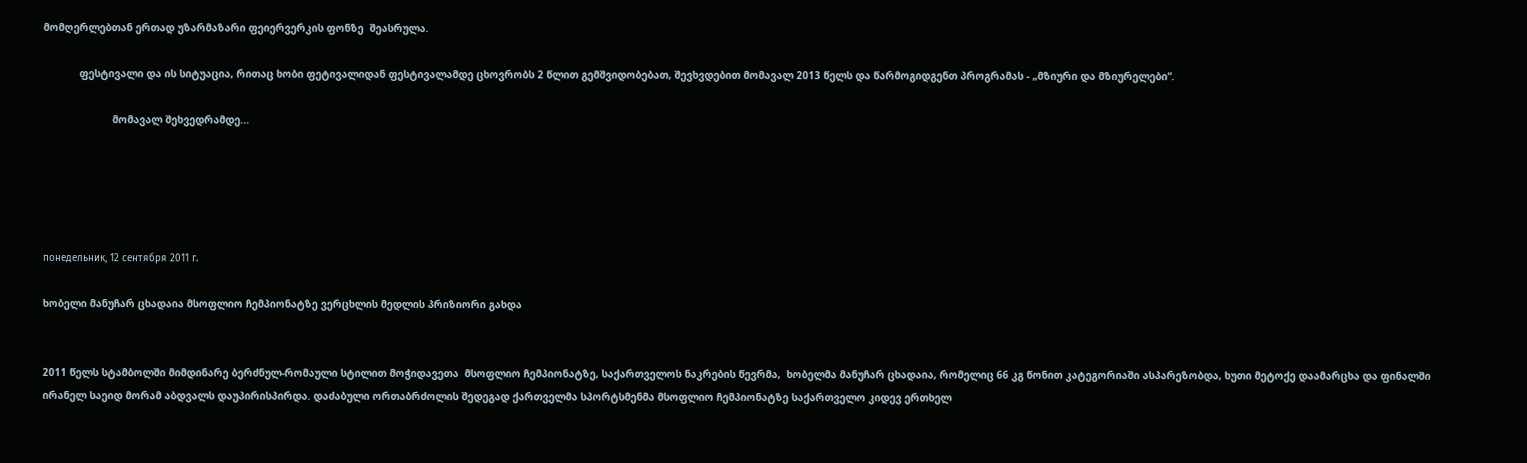მომღერლებთან ერთად უზარმაზარი ფეიერვერკის ფონზე  შეასრულა.

            ფესტივალი და ის სიტუაცია, რითაც ხობი ფეტივალიდან ფესტივალამდე ცხოვრობს 2 წლით გემშვიდობებათ, შევხვდებით მომავალ 2013 წელს და წარმოგიდგენთ პროგრამას - „მზიური და მზიურელები“.

                       მომავალ შეხვედრამდე...





понедельник, 12 сентября 2011 г.

ხობელი მანუჩარ ცხადაია მსოფლიო ჩემპიონატზე ვერცხლის მედლის პრიზიორი გახდა


2011 წელს სტამბოლში მიმდინარე ბერძნულ-რომაული სტილით მოჭიდავეთა  მსოფლიო ჩემპიონატზე, საქართველოს ნაკრების წევრმა,  ხობელმა მანუჩარ ცხადაია, რომელიც 66 კგ წონით კატეგორიაში ასპარეზობდა, ხუთი მეტოქე დაამარცხა და ფინალში ირანელ საეიდ მორამ აბდვალს დაუპირისპირდა. დაძაბული ორთაბრძოლის შედეგად ქართველმა სპორტსმენმა მსოფლიო ჩემპიონატზე საქართველო კიდევ ერთხელ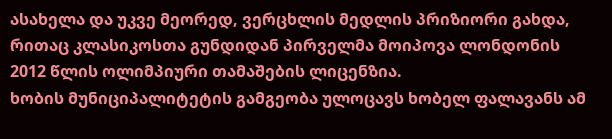ასახელა და უკვე მეორედ, ვერცხლის მედლის პრიზიორი გახდა, რითაც კლასიკოსთა გუნდიდან პირველმა მოიპოვა ლონდონის 2012 წლის ოლიმპიური თამაშების ლიცენზია.
ხობის მუნიციპალიტეტის გამგეობა ულოცავს ხობელ ფალავანს ამ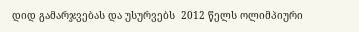დიდ გამარჯვებას და უსურვებს  2012 წელს ოლიმპიური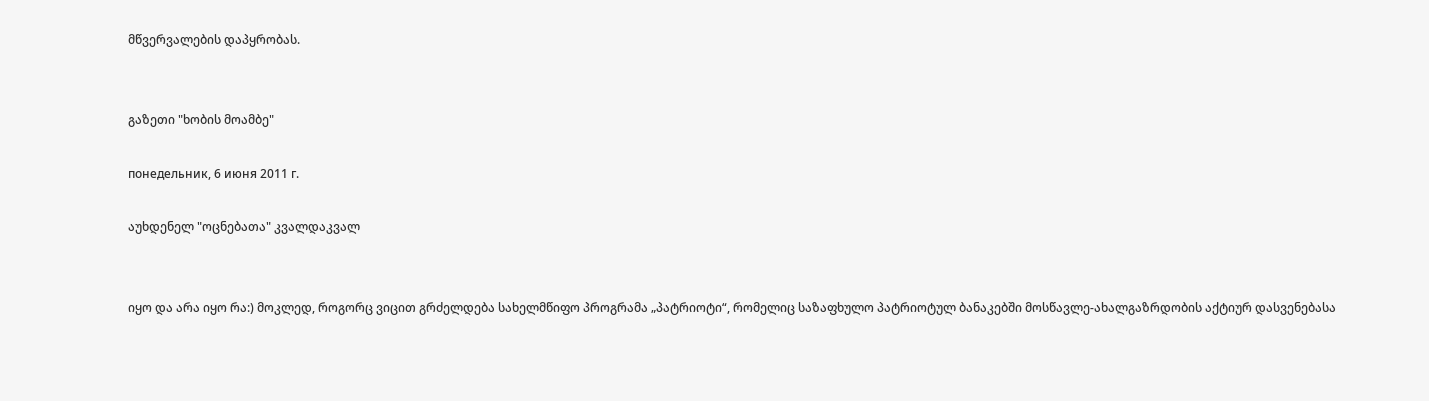მწვერვალების დაპყრობას.


გაზეთი "ხობის მოამბე"

понедельник, 6 июня 2011 г.

აუხდენელ "ოცნებათა" კვალდაკვალ


იყო და არა იყო რა:) მოკლედ, როგორც ვიცით გრძელდება სახელმწიფო პროგრამა „პატრიოტი“, რომელიც საზაფხულო პატრიოტულ ბანაკებში მოსწავლე-ახალგაზრდობის აქტიურ დასვენებასა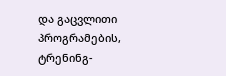და გაცვლითი პროგრამების, ტრენინგ-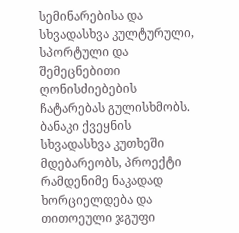სემინარებისა და სხვადასხვა კულტურული, სპორტული და შემეცნებითი ღონისძიებების ჩატარებას გულისხმობს. ბანაკი ქვეყნის სხვადასხვა კუთხეში მდებარეობს, პროექტი რამდენიმე ნაკადად ხორციელდება და თითოეული ჯგუფი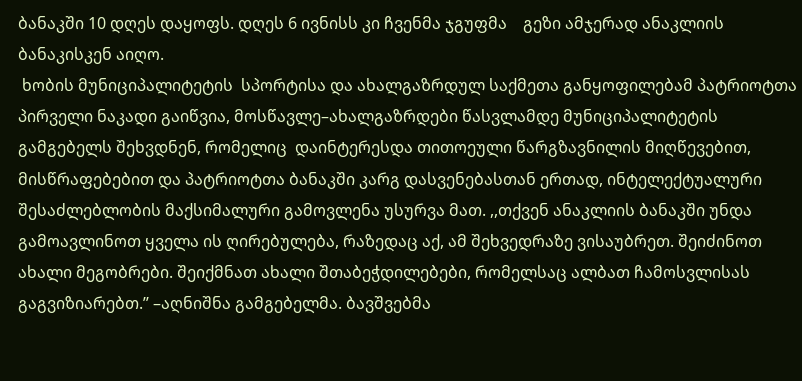ბანაკში 10 დღეს დაყოფს. დღეს 6 ივნისს კი ჩვენმა ჯგუფმა    გეზი ამჯერად ანაკლიის ბანაკისკენ აიღო.
 ხობის მუნიციპალიტეტის  სპორტისა და ახალგაზრდულ საქმეთა განყოფილებამ პატრიოტთა პირველი ნაკადი გაიწვია, მოსწავლე–ახალგაზრდები წასვლამდე მუნიციპალიტეტის გამგებელს შეხვდნენ, რომელიც  დაინტერესდა თითოეული წარგზავნილის მიღწევებით, მისწრაფებებით და პატრიოტთა ბანაკში კარგ დასვენებასთან ერთად, ინტელექტუალური შესაძლებლობის მაქსიმალური გამოვლენა უსურვა მათ. ,,თქვენ ანაკლიის ბანაკში უნდა გამოავლინოთ ყველა ის ღირებულება, რაზედაც აქ, ამ შეხვედრაზე ვისაუბრეთ. შეიძინოთ ახალი მეგობრები. შეიქმნათ ახალი შთაბეჭდილებები, რომელსაც ალბათ ჩამოსვლისას გაგვიზიარებთ.’’ –აღნიშნა გამგებელმა. ბავშვებმა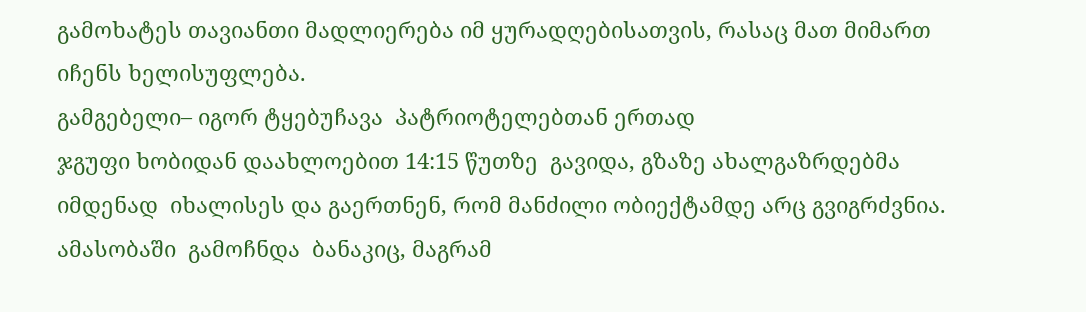გამოხატეს თავიანთი მადლიერება იმ ყურადღებისათვის, რასაც მათ მიმართ იჩენს ხელისუფლება.
გამგებელი– იგორ ტყებუჩავა  პატრიოტელებთან ერთად
ჯგუფი ხობიდან დაახლოებით 14:15 წუთზე  გავიდა, გზაზე ახალგაზრდებმა იმდენად  იხალისეს და გაერთნენ, რომ მანძილი ობიექტამდე არც გვიგრძვნია.  ამასობაში  გამოჩნდა  ბანაკიც, მაგრამ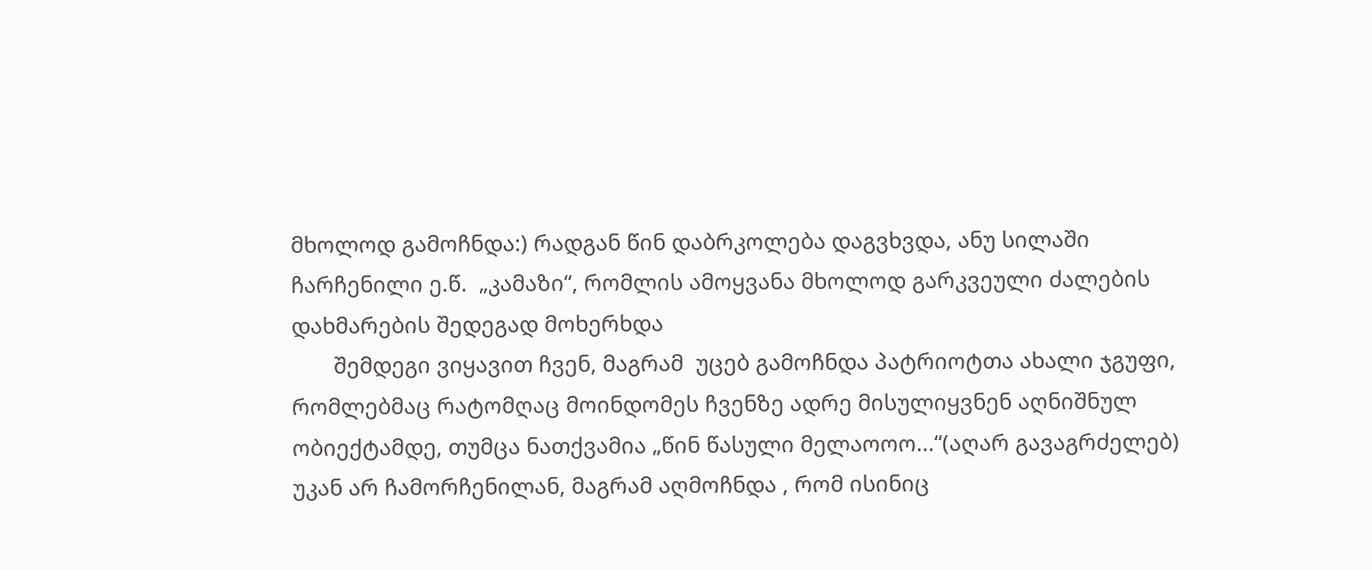მხოლოდ გამოჩნდა:) რადგან წინ დაბრკოლება დაგვხვდა, ანუ სილაში ჩარჩენილი ე.წ.  „კამაზი“, რომლის ამოყვანა მხოლოდ გარკვეული ძალების დახმარების შედეგად მოხერხდა
       შემდეგი ვიყავით ჩვენ, მაგრამ  უცებ გამოჩნდა პატრიოტთა ახალი ჯგუფი, რომლებმაც რატომღაც მოინდომეს ჩვენზე ადრე მისულიყვნენ აღნიშნულ ობიექტამდე, თუმცა ნათქვამია „წინ წასული მელაოოო...“(აღარ გავაგრძელებ) უკან არ ჩამორჩენილან, მაგრამ აღმოჩნდა , რომ ისინიც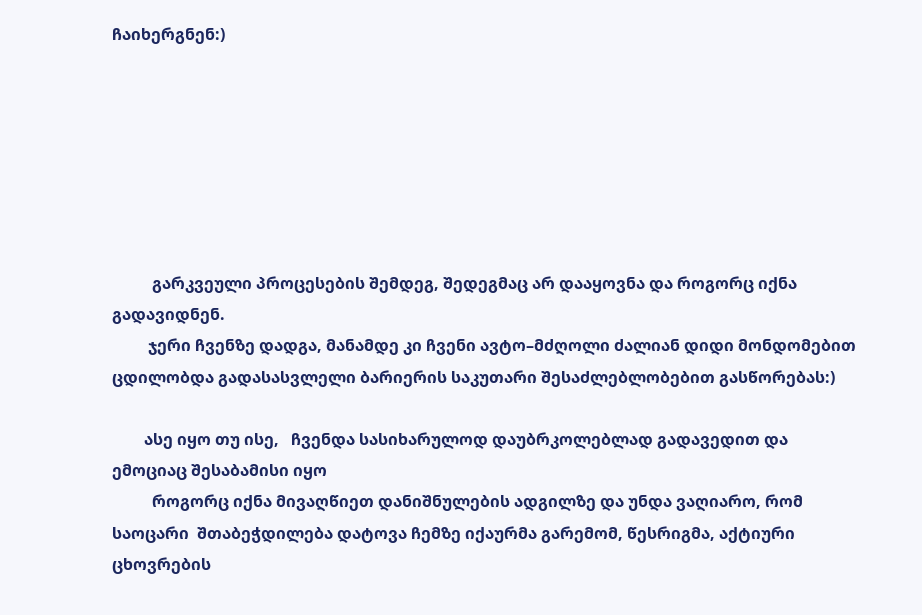ჩაიხერგნენ:)







          გარკვეული პროცესების შემდეგ, შედეგმაც არ დააყოვნა და როგორც იქნა გადავიდნენ.
         ჯერი ჩვენზე დადგა, მანამდე კი ჩვენი ავტო–მძღოლი ძალიან დიდი მონდომებით ცდილობდა გადასასვლელი ბარიერის საკუთარი შესაძლებლობებით გასწორებას:)

        ასე იყო თუ ისე,   ჩვენდა სასიხარულოდ დაუბრკოლებლად გადავედით და ემოციაც შესაბამისი იყო
          როგორც იქნა მივაღწიეთ დანიშნულების ადგილზე და უნდა ვაღიარო, რომ საოცარი  შთაბეჭდილება დატოვა ჩემზე იქაურმა გარემომ, წესრიგმა, აქტიური ცხოვრების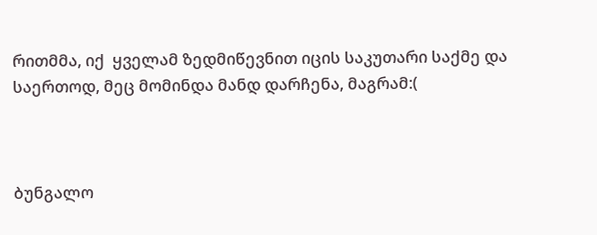რითმმა, იქ  ყველამ ზედმიწევნით იცის საკუთარი საქმე და საერთოდ, მეც მომინდა მანდ დარჩენა, მაგრამ:(



ბუნგალო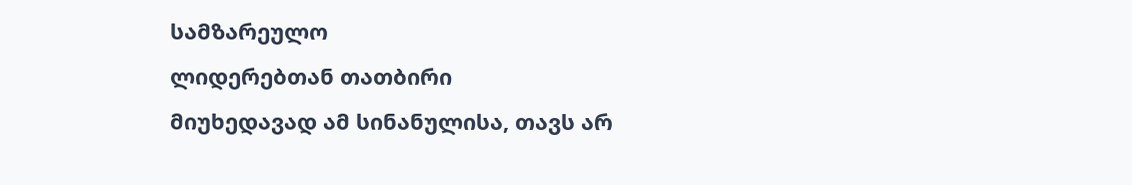სამზარეულო
ლიდერებთან თათბირი
მიუხედავად ამ სინანულისა, თავს არ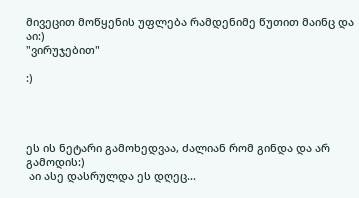მივეცით მოწყენის უფლება რამდენიმე წუთით მაინც და  აი:)
"ვირუჯებით"

:)




ეს ის ნეტარი გამოხედვაა, ძალიან რომ გინდა და არ გამოდის:)
 აი ასე დასრულდა ეს დღეც...